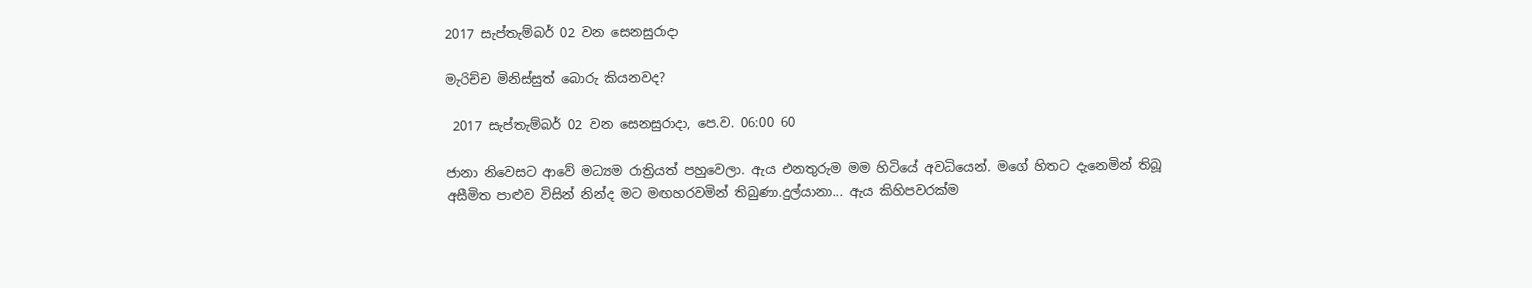2017 සැප්තැම්බර් 02 වන සෙනසුරාදා

මැරිච්ච මිනිස්සුත් බොරු කියනවද?

 2017 සැප්තැම්බර් 02 වන සෙනසුරාදා, පෙ.ව. 06:00 60

ජානා නිවෙසට ආවේ මධ්‍යම රාත්‍රියත් පහුවෙලා. ඇය එනතුරුම මම හිටියේ අවධියෙන්. මගේ හිතට දැනෙමින් තිබූ අසීමිත පාළුව විසින් නින්ද මට මඟහරවමින් තිබුණා.දුල්යානා... ඇය කිහිපවරක්ම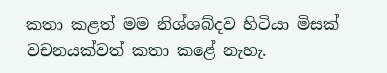කතා කළත් මම නිශ්ශබ්දව හිටියා මිසක් වචනයක්වත් කතා කළේ නැහැ.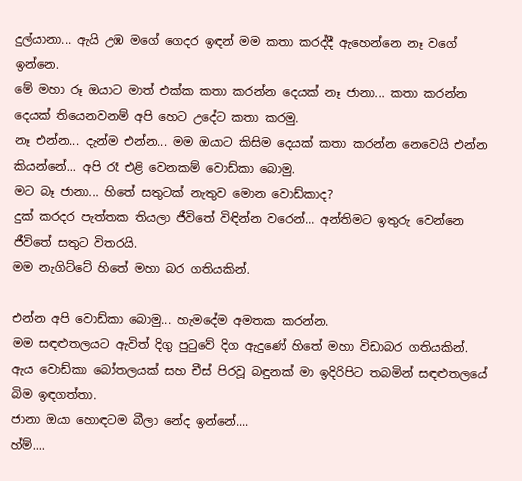දුල්යානා... ඇයි උඹ මගේ ගෙදර ඉඳන් මම කතා කරද්දී ඇහෙන්නෙ නෑ වගේ ඉන්නෙ.
මේ මහා රූ ඔයාට මාත් එක්ක කතා කරන්න දෙයක් නෑ ජානා... කතා කරන්න දෙයක් තියෙනවනම් අපි හෙට උදේට කතා කරමු.
නෑ එන්න... දැන්ම එන්න... මම ඔයාට කිසිම දෙයක් කතා කරන්න නෙවෙයි එන්න කියන්නේ... අපි රෑ එළි වෙනකම් වොඩ්කා බොමු.
මට බෑ ජානා... හිතේ සතුටක් නැතුව මොන වොඩ්කාද?
දුක් කරදර පැත්තක තියලා ජීවිතේ විඳින්න වරෙන්... අන්තිමට ඉතුරු වෙන්නෙ ජීවිතේ සතුට විතරයි.
මම නැගිට්ටේ හිතේ මහා බර ගතියකින්.

එන්න අපි වොඩ්කා බොමු... හැමදේම අමතක කරන්න.
මම සඳළුතලයට ඇවිත් දිගු පුටුවේ දිග ඇදුණේ හිතේ මහා විඩාබර ගතියකින්.
ඇය වොඩ්කා බෝතලයක් සහ චීස් පිරවූ බඳුනක් මා ඉදිරිපිට තබමින් සඳළුතලයේ බිම ඉඳගත්තා.
ජානා ඔයා හොඳටම බීලා නේද ඉන්නේ....
හ්ම්....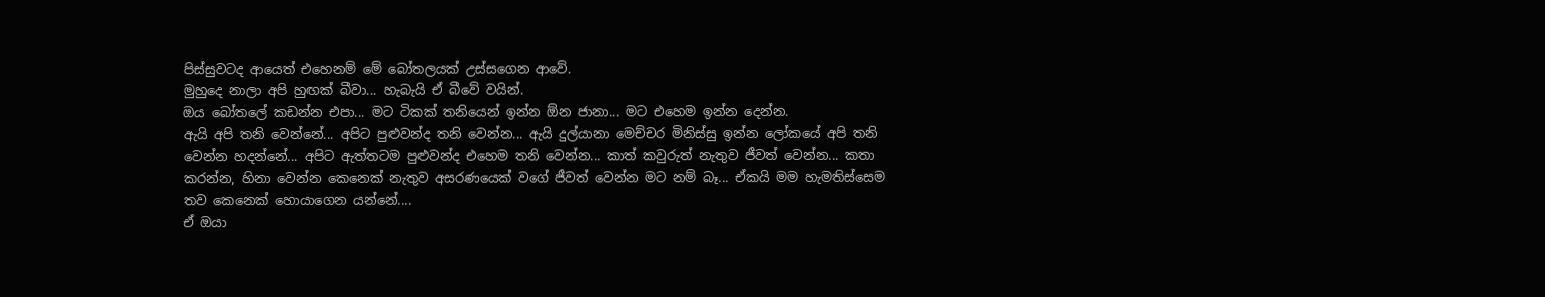පිස්සුවටද ආයෙත් එහෙනම් මේ බෝතලයක් උස්සගෙන ආවේ.
මුහුදෙ නාලා අපි හුඟක් බීවා... හැබැයි ඒ බීවේ වයින්.
ඔය බෝතලේ කඩන්න එපා... මට ටිකක් තනියෙන් ඉන්න ඕන ජානා... මට එහෙම ඉන්න දෙන්න.
ඇයි අපි තනි වෙන්නේ... අපිට පුළුවන්ද තනි වෙන්න... ඇයි දුල්යානා මෙච්චර මිනිස්සු ඉන්න ලෝකයේ අපි තනි වෙන්න හදන්නේ... අපිට ඇත්තටම පුළුවන්ද එහෙම තනි වෙන්න... කාත් කවුරුත් නැතුව ජීවත් වෙන්න... කතා කරන්න, හිනා වෙන්න කෙනෙක් නැතුව අසරණයෙක් වගේ ජීවත් වෙන්න මට නම් බෑ... ඒකයි මම හැමතිස්සෙම තව කෙනෙක් හොයාගෙන යන්නේ....
ඒ ඔයා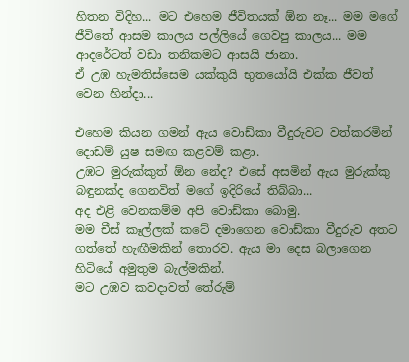හිතන විදිහ... මට එහෙම ජීවිතයක් ඕන නෑ... මම මගේ ජීවිතේ ආසම කාලය පල්ලියේ ගෙවපු කාලය... මම ආදරේටත් වඩා තනිකමට ආසයි ජානා.
ඒ උඹ හැමතිස්සෙම යක්කුයි භුතයෝයි එක්ක ජීවත් වෙන හින්දා...

එහෙම කියන ගමන් ඇය වොඩ්කා වීදුරුවට වත්කරමින් දොඩම් යුෂ සමඟ කළවම් කළා.
උඹට මුරුක්කුත් ඕන නේද? එසේ අසමින් ඇය මුරුක්කු බඳුනක්ද ගෙනවිත් මගේ ඉදිරියේ තිබ්බා...
අද එළි වෙනකම්ම අපි වොඩ්කා බොමු.
මම චීස් කෑල්ලක් කටේ දමාගෙන වොඩ්කා වීදුරුව අතට ගත්තේ හැඟීමකින් තොරව. ඇය මා දෙස බලාගෙන හිටියේ අමුතුම බැල්මකින්.
මට උඹව කවදාවත් තේරුම්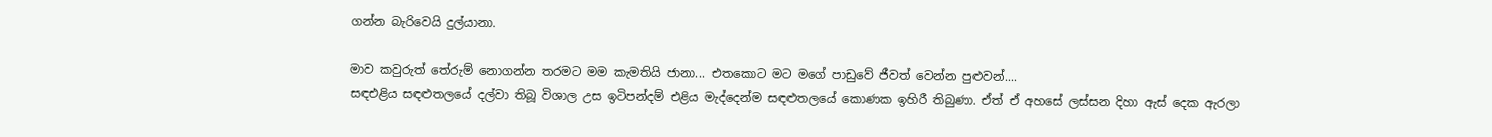ගන්න බැරිවෙයි දුල්යානා.

මාව කවුරුත් තේරුම් නොගන්න තරමට මම කැමතියි ජානා... එතකොට මට මගේ පාඩුවේ ජීවත් වෙන්න පුළුවන්....
සඳඑළිය සඳළුතලයේ දල්වා තිබූ විශාල උස ඉටිපන්දම් එළිය මැද්දෙන්ම සඳළුතලයේ කොණක ඉහිරී තිබුණා. ඒත් ඒ අහසේ ලස්සන දිහා ඇස් දෙක ඇරලා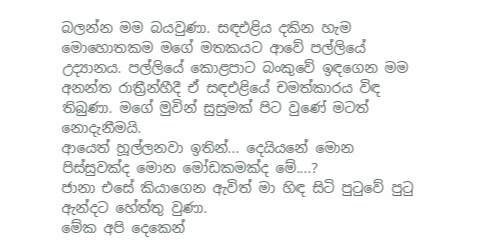බලන්න මම බයවුණා. සඳඑළිය දකින හැම මොහොතකම මගේ මතකයට ආවේ පල්ලියේ උද්‍යානය. පල්ලියේ කොළපාට බංකුවේ ඉඳගෙන මම අනන්ත රාත්‍රීන්හීදී ඒ සඳඑළියේ චමත්කාරය විඳ තිබුණා. මගේ මුවින් සුසුමක් පිට වුණේ මටත් නොදැනීමයි.
ආයෙත් හූල්ලනවා ඉතින්... දෙයියනේ මොන පිස්සුවක්ද මොන මෝඩකමක්ද මේ....?
ජානා එසේ කියාගෙන ඇවිත් මා හිඳ සිටි පුටුවේ පුටු ඇන්දට හේත්තු වුණා.
මේක අපි දෙකෙන්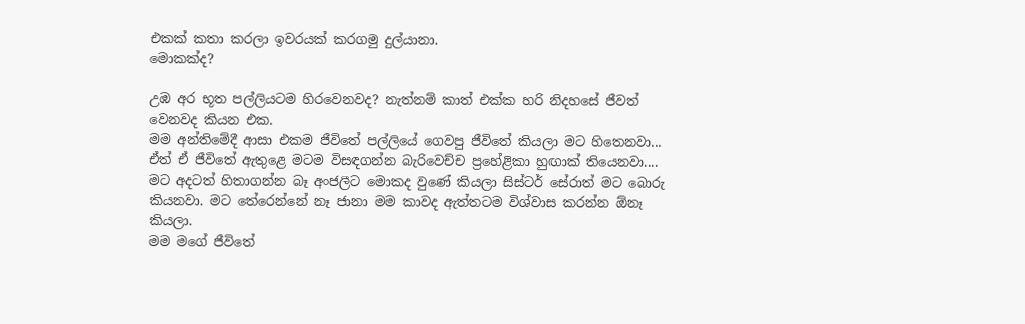එකක් කතා කරලා ඉවරයක් කරගමු දුල්යානා.
මොකක්ද?

උඹ අර භූත පල්ලියටම හිරවෙනවද? නැත්නම් කාත් එක්ක හරි නිදහසේ ජීවත් වෙනවද කියන එක.
මම අන්තිමේදී ආසා එකම ජීවිතේ පල්ලියේ ගෙවපු ජීවිතේ කියලා මට හිතෙනවා... ඒත් ඒ ජීවිතේ ඇතුළෙ මටම විසඳගන්න බැරිවෙච්ච ප්‍රහේළිකා හුඟාක් තියෙනවා.... මට අදටත් හිතාගන්න බෑ අංජලීට මොකද වුණේ කියලා සිස්ටර් සේරාත් මට බොරු කියනවා. මට තේරෙන්නේ නෑ ජානා මම කාවද ඇත්තටම විශ්වාස කරන්න ඕනෑ කියලා.
මම මගේ ජීවිතේ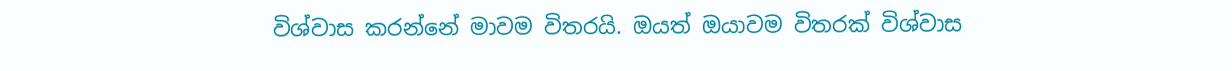විශ්වාස කරන්නේ මාවම විතරයි. ඔයත් ඔයාවම විතරක් විශ්වාස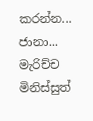කරන්න...
ජානා... මැරිච්ච මිනිස්සුත්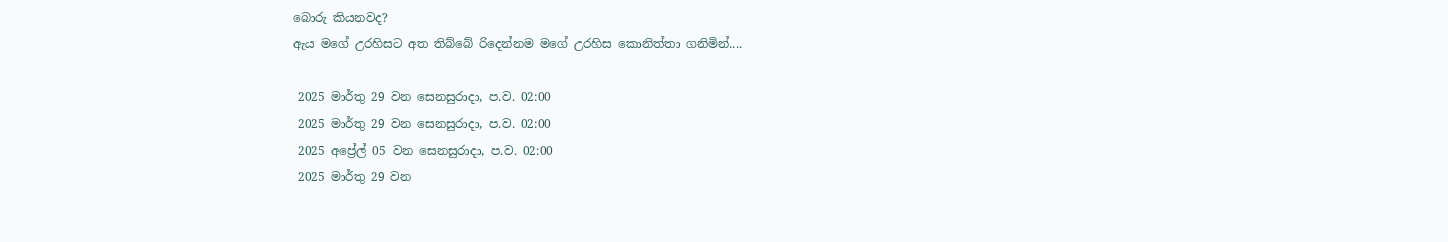බොරු කියනවද?
ඇය මගේ උරහිසට අත තිබ්බේ රිදෙන්නම මගේ උරහිස කොනිත්තා ගනිමින්....

 2025 මාර්තු 29 වන සෙනසුරාදා, ප.ව. 02:00
 2025 මාර්තු 29 වන සෙනසුරාදා, ප.ව. 02:00
 2025 අප්‍රේල් 05 වන සෙනසුරාදා, ප.ව. 02:00
 2025 මාර්තු 29 වන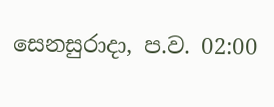සෙනසුරාදා, ප.ව. 02:00